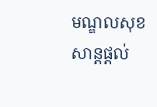មណ្ឌលសុខសាន្តផ្តល់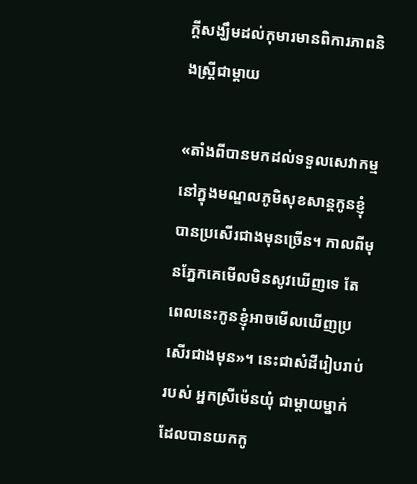ក្តីសង្ឃឹមដល់កុមារមានពិការភាពនិងស្ត្រីជាម្តាយ

«តាំងពីបានមកដល់ទទួលសេវាកម្មនៅក្នុងមណ្ឌលភូមិសុខសាន្តកូនខ្ញុំបានប្រសើរជាងមុនច្រើន។ កាលពីមុនភ្នែកគេមើលមិនសូវឃើញទេ តែពេលនេះកូនខ្ញុំអាចមើលឃើញប្រសើរជាងមុន»។ នេះជាសំដីរៀបរាប់របស់ អ្នកស្រីម៉េនយុំ ជាម្តាយម្នាក់ដែលបានយកកូ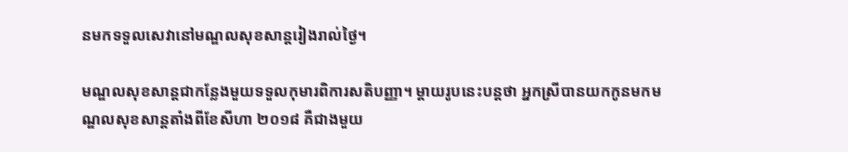នមកទទួលសេវានៅមណ្ឌលសុខសាន្តរៀងរាល់ថ្ងៃ។

មណ្ឌលសុខសាន្តជាកន្លែងមួយទទួលកុមារពិការសតិបញ្ញា។ ម្តាយរូបនេះបន្តថា អ្នកស្រីបានយកកូនមកមណ្ឌលសុខសាន្តតាំងពីខែសីហា ២០១៨ គឺជាងមួយ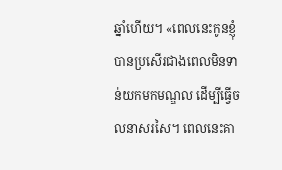ឆ្នាំហើយ។ «ពេលនេះកូនខ្ញុំបានប្រសើរជាងពេលមិនទាន់យកមកមណ្ឌល ដើម្បីធ្វើចលនាសរសៃ។ ពេលនេះគា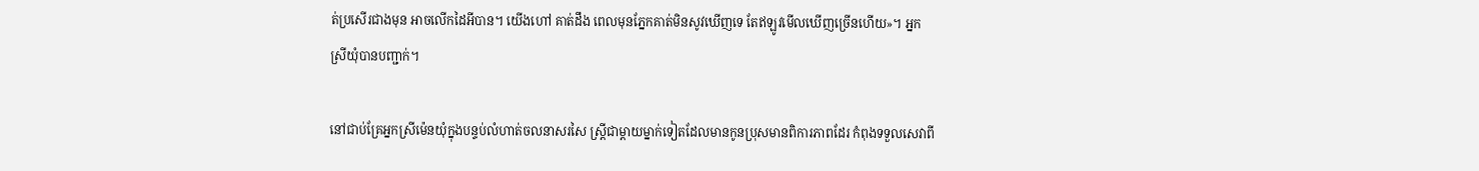ត់ប្រសើរជាងមុន អាចលើកដៃអីបាន។ យើងហៅ គាត់ដឹង ពេលមុនភ្នែកគាត់មិនសូវឃើញទេ តែឥឡូវមើលឃើញច្រើនហើយ»។ អ្នកស្រីយុំបានបញ្ជាក់។

នៅជាប់គ្រែអ្នកស្រីម៉េនយុំក្នុងបន្ទប់លំហាត់ចលនាសរសៃ ស្រ្តីជាម្តាយម្នាក់ទៀតដែលមានកូនប្រុសមានពិការភាពដែរ កំពុងទទួលសេវាពី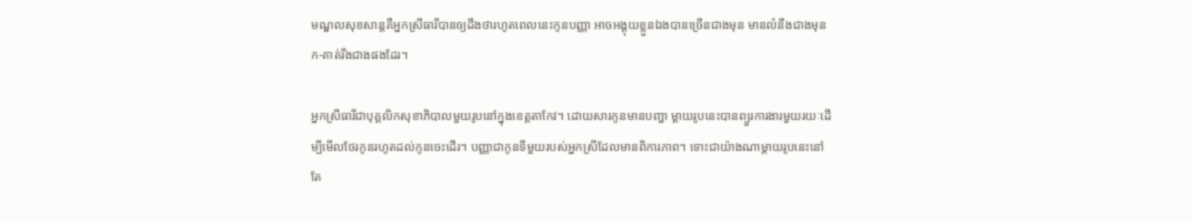មណ្ឌលសុខសាន្តគឺអ្នកស្រីធារីបានឲ្យដឹងថារហូតពេលនេះកូនបញ្ញា អាចអង្គុយខ្លួនឯងបានច្រើនជាងមុន មានលំនឹងជាងមុន ក-គាត់រឹងជាងផងដែរ។

អ្នកស្រីធារីជាបុគ្គលិកសុខាភិបាលមួយរូបនៅក្នុងខេត្តតាកែវ។ ដោយសារកូនមានបញ្ហា ម្តាយរូបនេះបានព្យួរការងារមួយរយៈដើម្បីមើលថែរកូនរហូតដល់កូនចេះដើរ។ បញ្ញាជាកូនទីមួយរបស់អ្នកស្រីដែលមានពិការភាព។ ទោះជាយ៉ាងណាម្តាយរូបនេះនៅតែ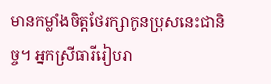មានកម្លាំងចិត្តថែរក្សាកូនប្រុសនេះជានិច្ច។ អ្នកស្រីធារីរៀបរា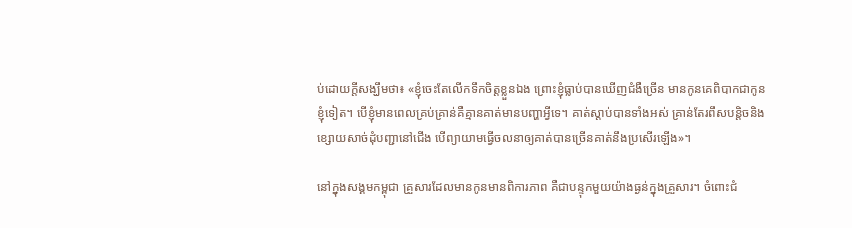ប់ដោយក្តីសង្ឃឹមថា៖ «ខ្ញុំចេះតែលើកទឹកចិត្តខ្លួនឯង ព្រោះខ្ញុំធ្លាប់បានឃើញជំងឺច្រើន មានកូនគេពិបាកជាកូនខ្ញុំទៀត។ បើខ្ញុំមានពេលគ្រប់គ្រាន់គឺគ្មានគាត់មានបញ្ហាអ្វីទេ។ គាត់ស្តាប់បានទាំងអស់ គ្រាន់តែរពឹសបន្តិចនិងខ្សោយសាច់ដុំបញ្ជានៅជើង បើព្យាយាមធ្វើចលនាឲ្យគាត់បានច្រើនគាត់នឹងប្រសើរឡើង»។

នៅក្នុងសង្គមកម្ពុជា គ្រួសារដែលមានកូនមានពិការភាព គឺជាបន្ទុកមួយយ៉ាងធ្ងន់ក្នុងគ្រួសារ។ ចំពោះជំ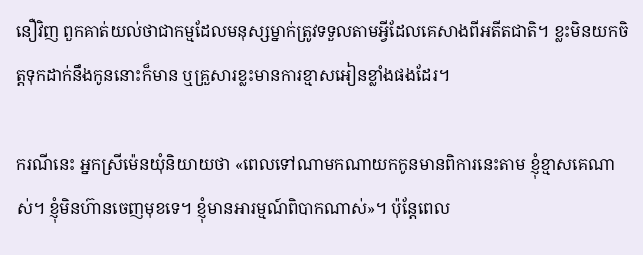នឿវិញ ពួកគាត់យល់ថាជាកម្មដែលមនុស្សម្នាក់ត្រូវទទួលតាមអ្វីដែលគេសាងពីអតីតជាតិ។ ខ្លះមិនយកចិត្តទុកដាក់នឹងកូននោះក៏មាន ឬគ្រួសារខ្លះមានការខ្មាសអៀនខ្លាំងផងដែរ។

ករណីនេះ អ្នកស្រីម៉េនយុំនិយាយថា «ពេលទៅណាមកណាយកកូនមានពិការនេះតាម ខ្ញុំខ្មាសគេណាស់។ ខ្ញុំមិនហ៊ានចេញមុខទេ។ ខ្ញុំមានអារម្មណ៍ពិបាកណាស់»។ ប៉ុន្តែពេល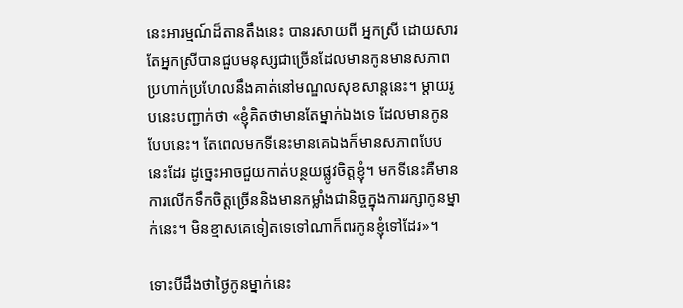នេះអារម្មណ៍ដ៏តានតឹងនេះ បានរសាយពី អ្នកស្រី ដោយសារតែអ្នកស្រីបានជួបមនុស្សជាច្រើនដែលមានកូនមានសភាពប្រហាក់ប្រហែលនឹងគាត់នៅមណ្ឌលសុខសាន្តនេះ។ ម្តាយរូបនេះបញ្ជាក់ថា «ខ្ញុំគិតថាមានតែម្នាក់ឯងទេ ដែលមានកូនបែបនេះ។ តែពេលមកទីនេះមានគេឯងក៏មានសភាពបែបនេះដែរ ដូច្នេះអាចជួយកាត់បន្ថយផ្លូវចិត្តខ្ញុំ។ មកទីនេះគឺមានការលើកទឹកចិត្តច្រើននិងមានកម្លាំងជានិច្ចក្នុងការរក្សាកូនម្នាក់នេះ។ មិនខ្មាសគេទៀតទេទៅណាក៏ពរកូនខ្ញុំទៅដែរ»។

ទោះបីដឹងថាថ្ងៃកូនម្នាក់នេះ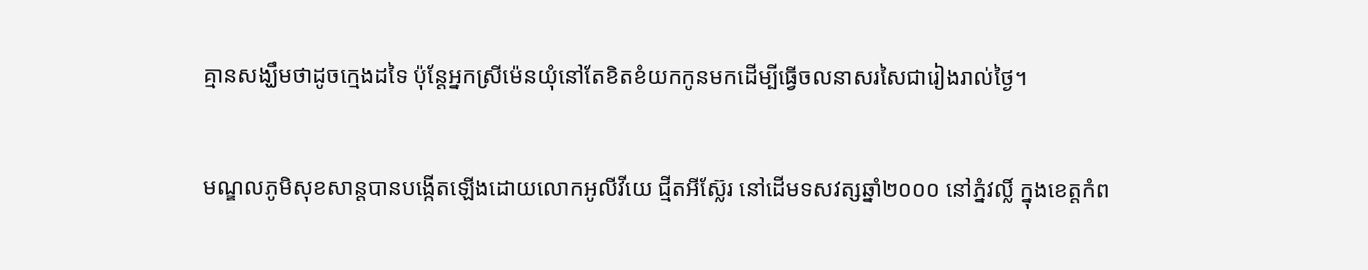គ្មានសង្ឃឹមថាដូចក្មេងដទៃ ប៉ុន្តែអ្នកស្រីម៉េនយុំនៅតែខិតខំយកកូនមកដើម្បីធ្វើចលនាសរសៃជារៀងរាល់ថ្ងៃ។

មណ្ឌលភូមិសុខសាន្តបានបង្កើតឡើងដោយលោកអូលីវីយេ ជ្មីតអីស៊្លែរ នៅដើមទសវត្សឆ្នាំ២០០០ នៅភ្នំវល្លិ៍ ក្នុងខេត្តកំព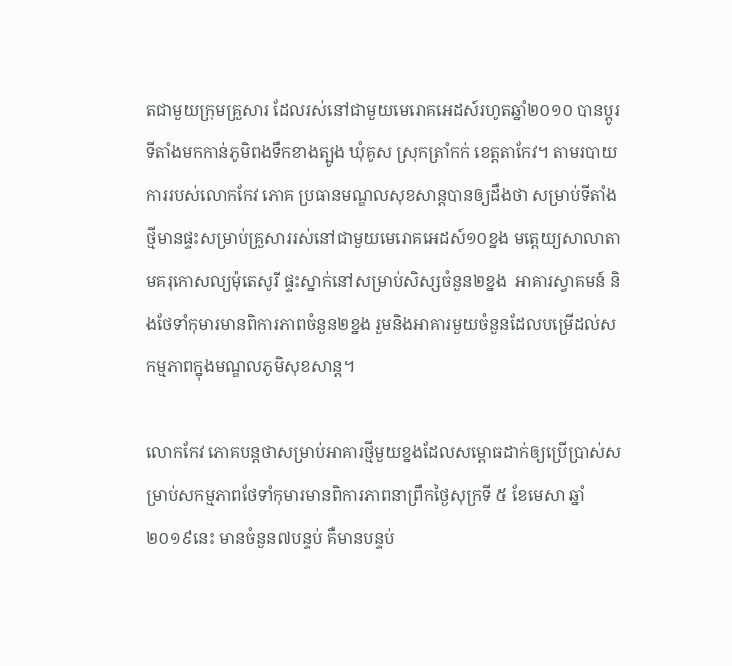តជាមួយក្រុមគ្រួសារ ដែលរស់នៅជាមួយមេរោគអេដស៍រហូតឆ្នាំ២០១០ បានប្តូរទីតាំងមកកាន់ភូមិពងទឹកខាងត្បូង ឃុំគូស ស្រុកត្រាំកក់ ខេត្តតាកែវ។ តាមរបាយការរបស់លោកកែវ ភោគ ប្រធានមណ្ឌលសុខសាន្តបានឲ្យដឹងថា សម្រាប់ទីតាំងថ្មីមានផ្ទះសម្រាប់គ្រួសាររស់នៅជាមួយមេរោគអេដស៍១០ខ្នង មត្តេយ្យសាលាតាមគរុកោសល្យម៉ុតេសូរី ផ្ទះស្នាក់នៅសម្រាប់សិស្សចំនួន២ខ្នង  អាគារស្វាគមន៍ និងថែទាំកុមារមានពិការភាពចំនួន២ខ្នង រួមនិងអាគារមួយចំនួនដែលបម្រើដល់សកម្មភាពក្នុងមណ្ឌលភូមិសុខសាន្ត។

លោកកែវ ភោគបន្តថាសម្រាប់អាគារថ្មីមួយខ្នងដែលសម្ពោធដាក់ឲ្យប្រើប្រាស់សម្រាប់សកម្មភាពថែទាំកុមារមានពិការភាពនាព្រឹកថ្ងៃសុក្រទី ៥ ខែមេសា ឆ្នាំ២០១៩នេះ មានចំនួន៧បន្ទប់ គឺមានបន្ទប់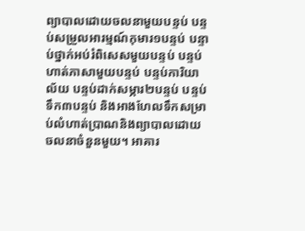ព្យាបាលដោយចលនាមួយបន្ទប់ បន្ទប់សម្រួលអារម្មណ៍កុមារ១បន្ទប់ បន្ទាប់ថ្នាក់អប់រំពិសេសមួយបន្ទប់ បន្ទប់ហាត់ភាសាមួយបន្ទប់ បន្ទប់ការិយាល័យ បន្ទប់ដាក់សម្ភារ២បន្ទប់ បន្ទប់ទឹក៣បន្ទប់ និងអាងហែលទឹកសម្រាប់លំហាត់ប្រាណនិងព្យាបាលដោយចលនាចំនួនមួយ។ អាគារ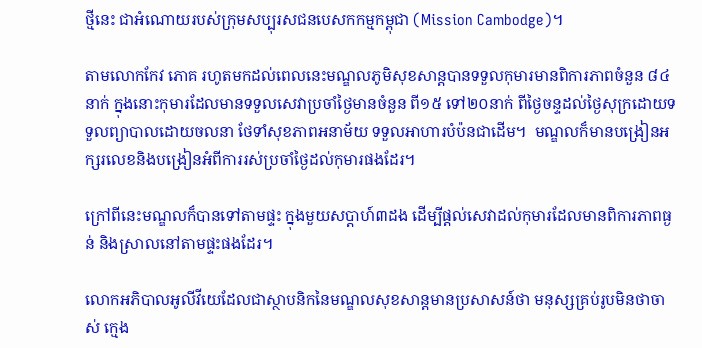ថ្មីនេះ ជាអំណោយរបស់ក្រុមសប្បុរសជនបេសកកម្មកម្ពុជា (Mission Cambodge)។

តាមលោកកែវ ភោគ រហូតមកដល់ពេលនេះមណ្ឌលភូមិសុខសាន្តបានទទួលកុមារមានពិការភាពចំនួន ៨៤នាក់ ក្នុងនោះកុមារដែលមានទទួលសេវាប្រចាំថ្ងៃមានចំនួន ពី១៥ ទៅ២០នាក់ ពីថ្ងៃចន្ទដល់ថ្ងៃសុក្រដោយទទួលព្យាបាលដោយចលនា ថែទាំសុខភាពអនាម័យ ទទួលអាហារបំប៉នជាដើម។  មណ្ឌលក៏មានបង្រៀនអក្សរលេខនិងបង្រៀនអំពីការរស់ប្រចាំថ្ងៃដល់កុមារផងដែរ។

ក្រៅពីនេះមណ្ឌលក៏បានទៅតាមផ្ទះ ក្នុងមួយសប្តាហ៍៣ដង ដើម្បីផ្តល់សេវាដល់កុមារដែលមានពិការភាពធ្ងន់ និងស្រាលនៅតាមផ្ទះផងដែរ។

លោកអភិបាលអូលីវីយេដែលជាស្ថាបនិកនៃមណ្ឌលសុខសាន្តមានប្រសាសន៍ថា មនុស្សគ្រប់រូបមិនថាចាស់ ក្មេង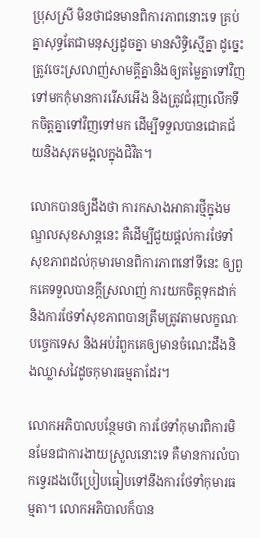ប្រុសស្រី មិនថាជនមានពិការភាពនោះទេ គ្រប់គ្នាសុទ្ធតែជាមនុស្សដូចគ្នា មានសិទ្ធិស្មើគ្នា ដូច្នេះត្រូវចេះស្រលាញ់សាមគ្គីគ្នានិងឲ្យតម្លៃគ្នាទៅវិញទៅមកកុំមានការរើសអើង និងត្រូវជំរុញលើកទឹកចិត្តគ្នាទៅវិញទៅមក ដើម្បីទទួលបានជោគជ័យនិងសុភមង្គលក្នុងជិវិត។

លោកបានឲ្យដឹងថា ការកសាងអាគារថ្មីក្នុងមណ្ឌលសុខសាន្តនេះ គឺដើម្បីជួយផ្តល់ការថែទាំសុខភាពដល់កុមារមានពិការភាពនៅទីនេះ ឲ្យពួកគេទទួលបានក្តីស្រលាញ់ ការយកចិត្តទុកដាក់ និងការថែទាំសុខភាពបានត្រឹមត្រូវតាមលក្ខណៈបច្ចេកទេស និងអប់រំពួកគេឲ្យមានចំណេះដឹងនិងឈ្លាសវៃដូចកុមារធម្មតាដែរ។

លោកអភិបាលបន្ថែមថា ការថែទាំកុមារពិការមិនមែនជាការងាយស្រួលនោះទេ គឺមានការលំបាកទ្វេរដងបើប្រៀបធៀបទៅនឹងការថែទាំកុមារធម្មតា។ លោកអភិបាលក៏បាន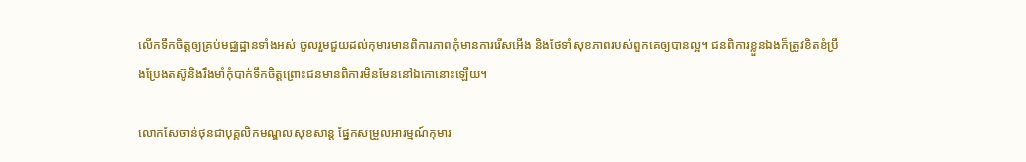លើកទឹកចិត្តឲ្យគ្រប់មជ្ឈដ្ឋានទាំងអស់ ចូលរួមជួយដល់កុមារមានពិការភាពកុំមានការរើសអើង និងថែទាំសុខភាពរបស់ពួកគេឲ្យបានល្អ។ ជនពិការខ្លួនឯងក៏ត្រូវខិតខំប្រឹងប្រែងតស៊ូនិងរឹងមាំកុំបាក់ទឹកចិត្តព្រោះជនមានពិការមិនមែននៅឯកោនោះឡើយ។

លោកសែចាន់ថុនជាបុគ្គលិកមណ្ឌលសុខសាន្ត ផ្នែកសម្រួលអារម្មណ៍កុមារ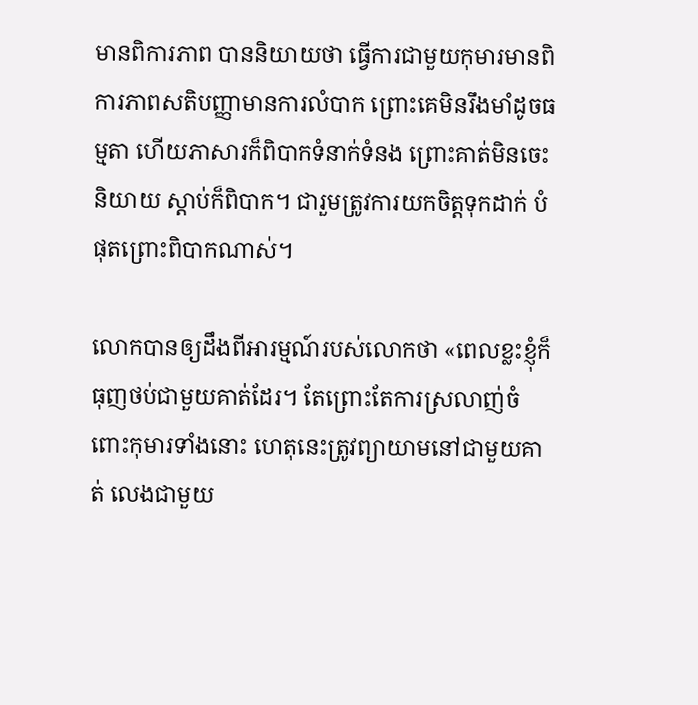មានពិការភាព បាននិយាយថា ធ្វើការជាមួយកុមារមានពិការភាពសតិបញ្ញាមានការលំបាក ព្រោះគេមិនរឹងមាំដូចធម្មតា ហើយភាសារក៏ពិបាកទំនាក់ទំនង ព្រោះគាត់មិនចេះនិយាយ ស្តាប់ក៏ពិបាក។ ជារួមត្រូវការយកចិត្តទុកដាក់ បំផុតព្រោះពិបាកណាស់។

លោកបានឲ្យដឹងពីអារម្មណ៍របស់លោកថា «ពេលខ្លះខ្ញុំក៏ធុញថប់ជាមួយគាត់ដែរ។ តែព្រោះតែការស្រលាញ់ចំពោះកុមារទាំងនោះ ហេតុនេះត្រូវព្យាយាមនៅជាមួយគាត់ លេងជាមួយ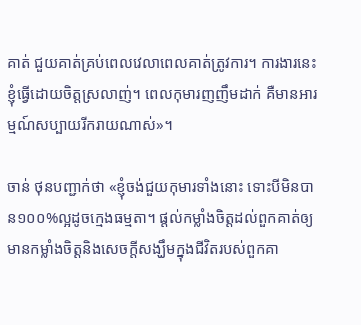គាត់ ជួយគាត់គ្រប់ពេលវេលាពេលគាត់ត្រូវការ។ ការងារនេះខ្ញុំធ្វើដោយចិត្តស្រលាញ់។ ពេលកុមារញញឹមដាក់ គឺមានអារម្មណ៍សប្បាយរីករាយណាស់»។

ចាន់ ថុនបញ្ជាក់ថា «ខ្ញុំចង់ជួយកុមារទាំងនោះ ទោះបីមិនបាន១០០%ល្អដូចក្មេងធម្មតា។ ផ្តល់កម្លាំងចិត្តដល់ពួកគាត់ឲ្យមានកម្លាំងចិត្តនិងសេចក្តីសង្ឃឹមក្នុងជីវិតរបស់ពួកគា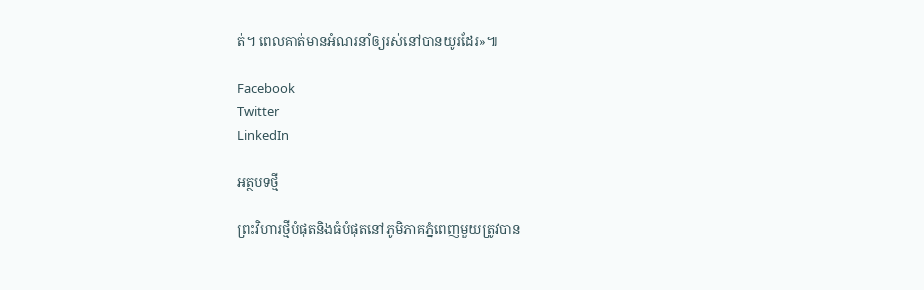ត់។ ពេលគាត់មានអំណរនាំឲ្យរស់នៅបានយូរដែរ»៕

Facebook
Twitter
LinkedIn

អត្ថបទថ្មី

ព្រះវិហារថ្មីបំផុតនិងធំបំផុតនៅភូមិភាគភ្នំពេញមួយត្រូវបាន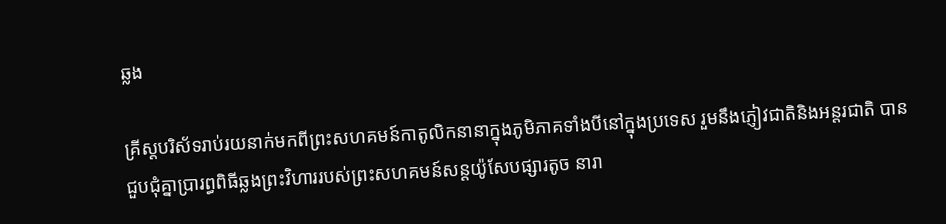ឆ្លង

គ្រីស្តបរិស័ទរាប់រយនាក់មកពីព្រះសហគមន៍កាតូលិកនានាក្នុងភូមិភាគទាំងបីនៅក្នុងប្រទេស រួមនឹងភ្ញៀវជាតិនិងអន្តរជាតិ បានជួបជុំគ្នាប្រារព្ធពិធីឆ្លងព្រះវិហាររបស់ព្រះសហគមន៍សន្តយ៉ូសែបផ្សារតូច នារា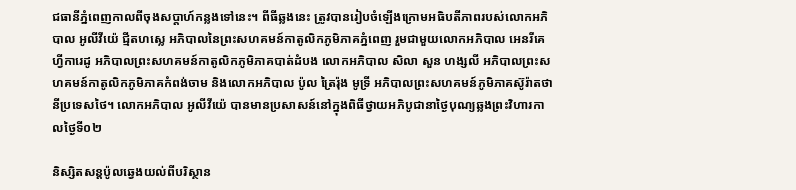ជធានីភ្នំពេញកាលពីចុងសប្តាហ៍កន្លងទៅនេះ។ ពីធីឆ្លងនេះ ត្រូវបានរៀបចំឡើងក្រោមអធិបតីភាពរបស់លោកអភិបាល អូលីវីយ៉េ ជ្មីតហស្លេ អភិបាលនៃព្រះសហគមន៍កាតូលិកភូមិភាគភ្នំពេញ រួមជាមួយលោកអភិបាល អេនរីគេ ហ្វីការេដូ អភិបាលព្រះសហគមន៍កាតូលិកភូមិភាគបាត់ដំបង លោកអភិបាល សិលា សួន ហង្សលី អភិបាលព្រះសហគមន៍កាតូលិកភូមិភាគកំពង់ចាម និងលោកអភិបាល ប៉ូល ត្រៃរ៉ុង មូទ្រី អភិបាលព្រះសហគមន៍ភូមិភាគស៊ូរ៉ាតថានីប្រទេសថៃ។ លោកអភិបាល អូលីវីយ៉េ បានមានប្រសាសន៍នៅក្នុងពិធីថ្វាយអភិបូជានាថ្ងៃបុណ្យឆ្លងព្រះវិហារកាលថ្ងៃទី០២

និស្សិតសន្តប៉ូលឆ្វេងយល់ពីបរិស្ថាន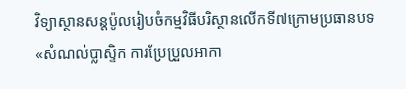វិទ្យាស្ថានសន្តប៉ូលរៀបចំកម្មវិធីបរិស្ថានលើកទី៧ក្រោមប្រធានបទ «សំណល់ប្លាស្ទិក ការប្រែប្រួលអាកា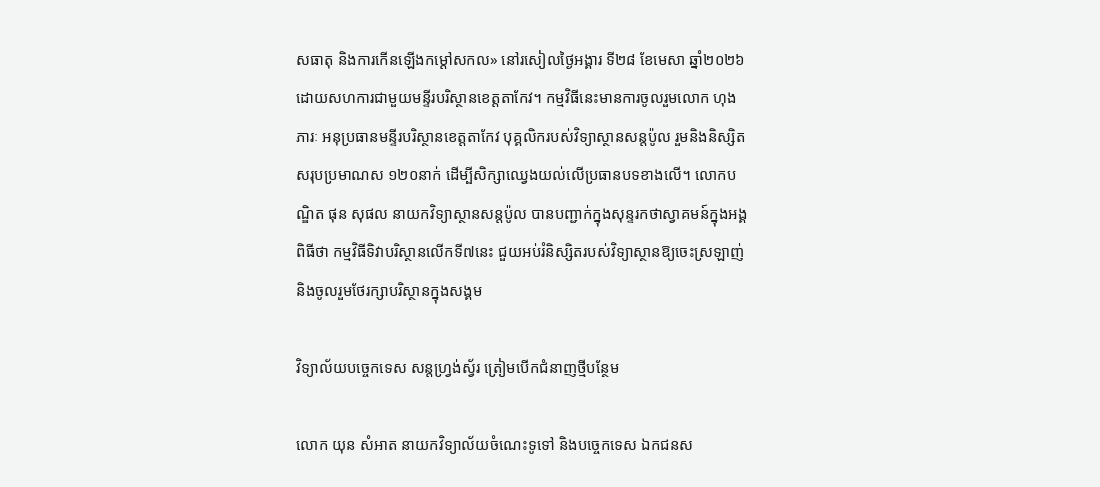សធាតុ និងការកើនឡើងកម្ដៅសកល» នៅរសៀលថ្ងៃអង្គារ ទី២៨ ខែមេសា ឆ្នាំ២០២៦ ដោយសហការជាមួយមន្ទីរបរិស្ថានខេត្តតាកែវ។ កម្មវិធីនេះមានការចូលរួមលោក ហុង ភារៈ អនុប្រធានមន្ទីរបរិស្ថានខេត្តតាកែវ បុគ្គលិករបស់វិទ្យាស្ថានសន្តប៉ូល រួមនិងនិស្សិតសរុបប្រមាណស ១២០នាក់ ដើម្បីសិក្សាឈ្វេងយល់លើប្រធានបទខាងលើ។ លោកបណ្ឌិត ផុន សុផល នាយកវិទ្យាស្ថានសន្តប៉ូល បានបញ្ជាក់ក្នុងសុន្ទរកថាស្វាគមន៍ក្នុងអង្គពិធីថា កម្មវិធីទិវាបរិស្ថានលើកទី៧នេះ ជួយអប់រំនិស្សិតរបស់វិទ្យាស្ថានឱ្យចេះស្រឡាញ់ និងចូលរួមថែរក្សាបរិស្ថានក្នុងសង្គម

វិទ្យាល័យបច្ចេកទេស សន្តហ្វ្រង់ស្វ័រ ត្រៀមបើកជំនាញថ្មីបន្ថែម

លោក យុន សំអាត នាយកវិទ្យាល័យចំណេះទូទៅ និងបច្ចេកទេស ឯកជនស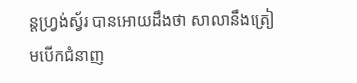ន្តហ្វ្រង់ស្វ័រ បានអោយដឹងថា សាលានឹងត្រៀមបើកជំនាញ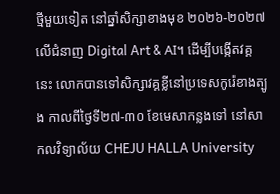ថ្មីមួយទៀត នៅឆ្នាំសិក្សាខាងមុខ ២០២៦-២០២៧ លើជំនាញ Digital Art & AI។ ដើម្បីបង្កើតវគ្គនេះ លោកបានទៅសិក្សាវគ្គខ្លីនៅប្រទេសកូរ៉េខាងត្បូង កាលពីថ្ងៃទី២៧-៣០ ខែមេសាកន្លងទៅ នៅសាកលវិទ្យាល័យ CHEJU HALLA University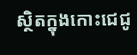ស្ថិតក្នុងកោះជេជូ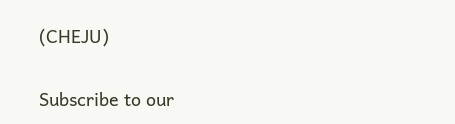(CHEJU)

Subscribe to our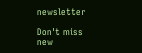newsletter

Don't miss new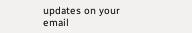updates on your email